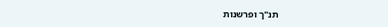תנ"ך ופרשנות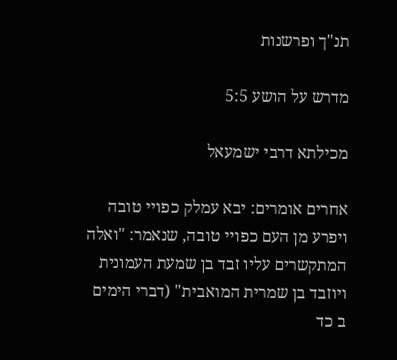תנ"ך ופרשנות

מדרש על הושע 5:5

מכילתא דרבי ישמעאל

אחרים אומרים: יבא עמלק כפויי טובה ויפרע מן העם כפויי טובה, שנאמר: "ואלה המתקשרים עליו זבד בן שמעת העמונית ויוזבד בן שמרית המואבית" (דברי הימים ב כד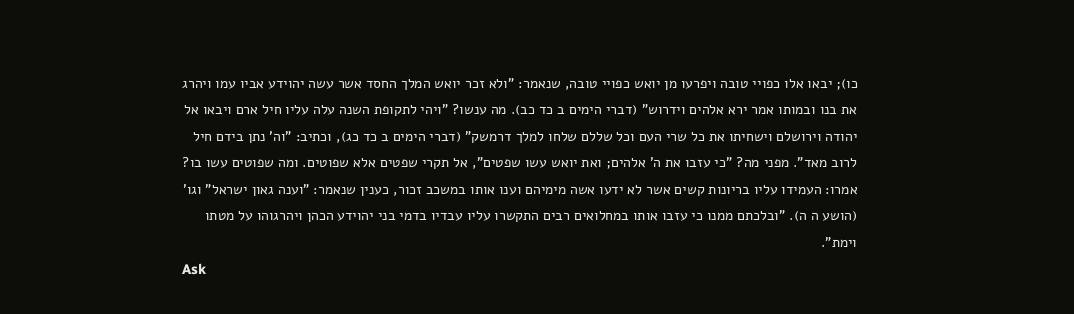כו); יבאו אלו כפויי טובה ויפרעו מן יואש כפויי טובה, שנאמר: "ולא זכר יואש המלך החסד אשר עשה יהוידע אביו עמו ויהרג את בנו ובמותו אמר ירא אלהים וידרוש" (דברי הימים ב כד כב). מה ענשו? "ויהי לתקופת השנה עלה עליו חיל ארם ויבאו אל יהודה וירושלם וישחיתו את כל שרי העם וכל שללם שלחו למלך דרמשק" (דברי הימים ב כד כג), וכתיב: "וה' נתן בידם חיל לרוב מאד". מפני מה? "כי עזבו את ה' אלהים; ואת יואש עשו שפטים", אל תקרי שפטים אלא שפוטים. ומה שפוטים עשו בו? אמרו: העמידו עליו בריונות קשים אשר לא ידעו אשה מימיהם וענו אותו במשכב זכור, כענין שנאמר: "וענה גאון ישראל" וגו' (הושע ה ה). "ובלכתם ממנו כי עזבו אותו במחלואים רבים התקשרו עליו עבדיו בדמי בני יהוידע הכהן ויהרגוהו על מטתו וימת".
Ask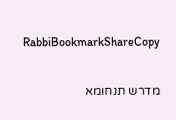RabbiBookmarkShareCopy

מדרש תנחומא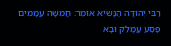רַבִּי יְהוּדָה הַנָּשִׂיא אוֹמֵר: חֲמִשָּׁה עֲמָמִים פָּסַע עֲמָלֵק וּבָא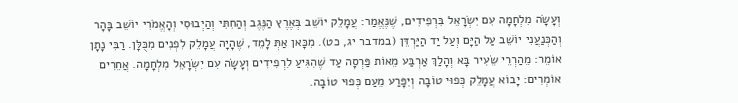וְעָשָׂה מִלְחָמָה עִם יִשְׂרָאֵל בִּרְפִידִים, שֶׁנֶּאֱמַר: עֲמָלֵק יוֹשֵׁב בְּאֶרֶץ הַנֶּגֶב וְהַחִתִּי וְהַיְבוּסִי וְהָאֱמֹרִי יוֹשֵׁב בָּהָר וְהַכְּנַעֲנִי יוֹשֵׁב עַל הַיָּם וְעַל יַד הַיַּרְדֵּן (במדבר יג, כט). מִכָּאן אַתְּ לָמֵד, שֶׁהָיָה עֲמָלֵק לִפְנִים מִכֻּלָּן. רַבִּי נָתָן אוֹמֵר: מֵהַרְרֵי שֵׂעִיר בָּא וְהָלַךְ אַרְבַּע מֵאוֹת פַּרְסָה עַד שֶׁהִגִּיעַ לִרְפִידִים וְעָשָׂה עִם יִשְׂרָאֵל מִלְחָמָה. אֲחֵרִים אוֹמְרִים: יָבוֹא עֲמָלֵק כְּפוּי טוֹבָה וְיִפָּרַע מֵעַם כְּפוּי טוֹבָה.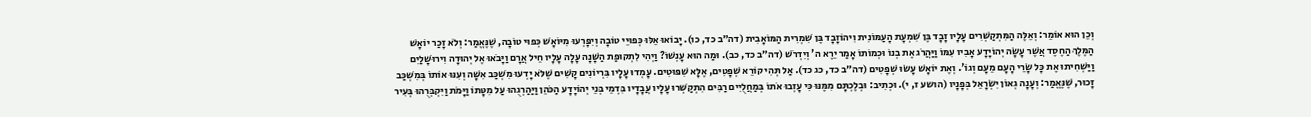וְכֵן הוּא אוֹמֵר: וְאֵלֶּה הַמִּתְקַשְּׁרִים עָלָיו זָבָד בֶּן שִׁמְעָת הָעַמּוֹנִית וִיהוֹזָבָד בֶּן שִׁמְרִית הַמּוֹאָבִית (דה״ב כד, כו). יָבוֹאוּ אֵלּוּ כְּפוּיֵי טוֹבָה וְיִפָּרְעוּ מִיּוֹאָשׁ כְּפוּי טוֹבָה, שֶׁנֶּאֱמַר: וְלֹא זָכַר יוֹאָשׁ הַמֶּלֶךְ הַחֶסֶד אֲשֶׁר עָשָׂה יְהוֹיָדָע אָבִיו עִמּוֹ וַיַּהֲרֹג אֶת בְנוֹ וּכְמוֹתוֹ אָמַר יֵרֶא ה' וְיִדְרֹשׁ (דה״ב כד, כב). וּמַה הוּא עָנְשׁוֹ? וַיְהִי לִתְקוּפַת הַשָּׁנָה עָלָה עָלָיו חֵיל אֲרָם וַיָּבֹאוּ אֶל יְהוּדָה וִירוּשָׁלַיִם וַיַּשְׁחִיתוּ אֶת כָּל שָׂרֵי הָעָם מֵעָם וְגוֹ'. וְאֶת יוֹאָשׁ עָשׂוּ שְׁפָטִים (דה״ב כד, כג כד). אַל תְּהִי קוֹרֵא שְׁפָטִים, אֶלָּא שִׁפּוּטִים. עָמְדוּ עָלָיו בִּרְיוֹנִים קָשִׁים שֶׁלֹּא יָדְעוּ מִשְׁכַּב אִשָּׁה וְעִנּוּ אוֹתוֹ בְּמִשְׁכַּב זָכוּר, שֶׁנֶּאֱמַר: וְעָנָה גְאוֹן יִשְׂרָאֵל בְּפָנָיו (הושע ז, י). וּכְתִיב: וּבְלֶכְתָּם מִמֶּנּוּ כִּי עָזְבוּ אֹתוֹ בְּמַחֲלֻיִים רַבִּים הִתְקַשְּׁרוּ עָלָיו עֲבָדָיו בִּדְמֵי בְּנֵי יְהוֹיָדָע הַכֹּהֵן וַיַּהַרְגֻהוּ עַל מִטָּתוֹ וַיָּמֹת וַיִּקְבְּרֻהוּ בְּעִיר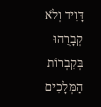דָּוִיד וְלֹא קְבָרֻהוּ בְּקִבְרוֹת הַמְּלָכִים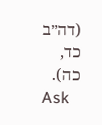(דה״ב כד, כה).
Ask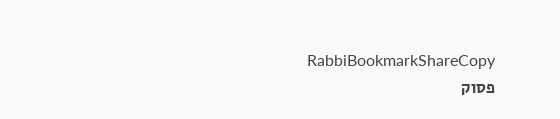RabbiBookmarkShareCopy
פסוק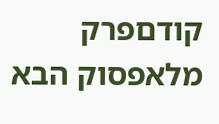קודםפרק מלאפסוק הבא